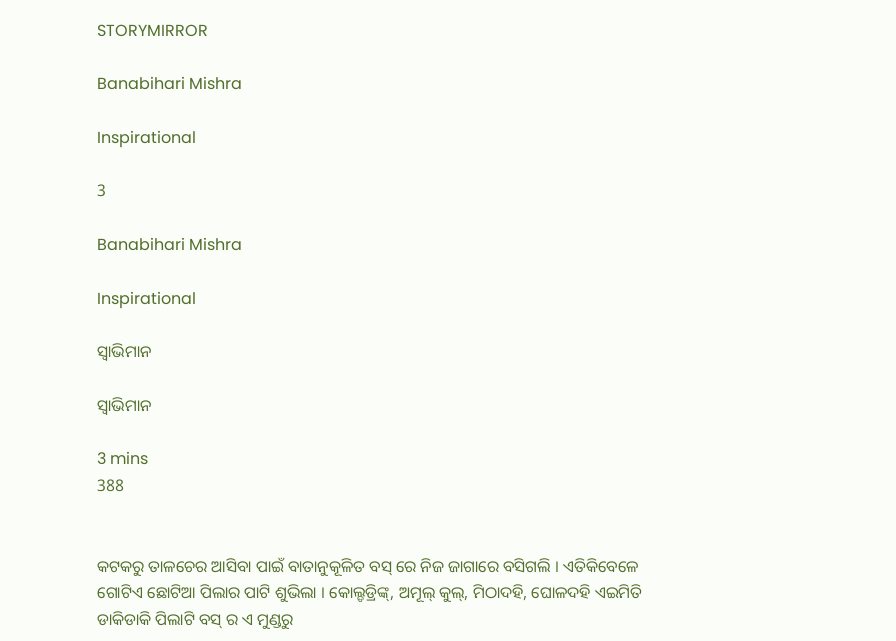STORYMIRROR

Banabihari Mishra

Inspirational

3

Banabihari Mishra

Inspirational

ସ୍ବାଭିମାନ

ସ୍ବାଭିମାନ

3 mins
388


କଟକରୁ ତାଳଚେର ଆସିବା ପାଇଁ ବାତାନୁକୂଳିତ ବସ୍ ରେ ନିଜ ଜାଗାରେ ବସିଗଲି । ଏତିକିବେଳେ ଗୋଟିଏ ଛୋଟିଆ ପିଲାର ପାଟି ଶୁଭିଲା । କୋଲ୍ଡଡ୍ରିଙ୍କ୍, ଅମୂଲ୍ କୁଲ୍, ମିଠାଦହି, ଘୋଳଦହି ଏଇମିତି ଡାକିଡାକି ପିଲାଟି ବସ୍ ର ଏ ମୁଣ୍ଡରୁ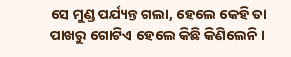ସେ ମୁଣ୍ଡ ପର୍ଯ୍ୟନ୍ତ ଗଲା, ହେଲେ କେହି ତା ପାଖରୁ ଗୋଟିଏ ହେଲେ କିଛି କିଣିଲେନି ।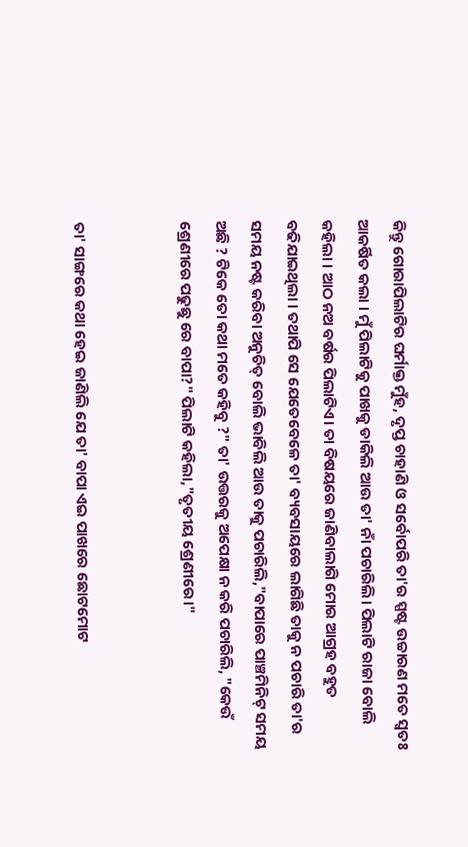କିନ୍ତୁ ଗୋରାପିଲାଟିର ଘର୍ମାକ୍ତ ମୁଁହ, ଦୃପ୍ତ ଚାହାଣି ଓ ସର୍ବୋପରି ତା'ର ସ୍ପଷ୍ଟ ଉଚ୍ଚାରଣ ମତେ ସ୍ୱତଃ ଆକର୍ଷିତ କଲା । ମୁଁ ପିଲାଟିକୁ ପାଖକୁ ଡାକିଲି ଆଉ ତା' ନାଁ ପଚାରିଲି। ପିଲାଟି ରାଜା ବୋଲି କହିଲା । ଆଠ ନଅ ବର୍ଷର ପିଲାଟିଏ। ତା ବିଷୟରେ ଜାଣିବାଲାଗି ମୋର ଆଗ୍ରହ ବହୁତ ବଢିଯାଇଥିଲା । ତଥାପି ସେ ଯେତେବେଳେ ତା' ବ୍ୟବସାୟରେ ଲାଗିଛି ତାକୁ ନ ପଚାରି ତା'ର ସମୟ ନଷ୍ଟ କରିବା ଅନୁଚିତ୍ ବୋଲି ଭାବିଲି ଆଉ ତାକୁ ପଚାରିଲି,"ବାପାରେ ପାଞ୍ଚମିନିଟ୍ ସମୟ ଅଛି ? ଟିକେ ତୋ କଥା ମତେ କହିବୁ ?" ତା' ଉତ୍ତରକୁ ଅପେକ୍ଷା ନ କରି ପଚାରିଲି, "କେଉଁ ଶ୍ରେଣୀରେ ପଢୁଛୁ ରେ ବାପା?" ପିଲାଟି କହିଲା,"ତୃତୀୟ ଶ୍ରେଣୀରେ।"


ତା' ସାଙ୍ଗରେ କଥା ହେଇ ଜାଣିଲି ଯେ ତା' ବାପା ଏଇ ପାଖରେ ଛୋଟମୋଟ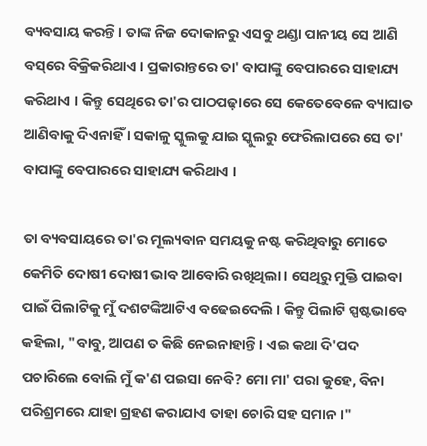ବ୍ୟବସାୟ କରନ୍ତି । ତାଙ୍କ ନିଜ ଦୋକାନରୁ ଏସବୁ ଥଣ୍ଡା ପାନୀୟ ସେ ଆଣି ବସ୍‌ରେ ବିକ୍ରିକରିଥାଏ । ପ୍ରକାରାନ୍ତରେ ତା' ବାପାଙ୍କୁ ବେପାରରେ ସାହାଯ୍ୟ କରିଥାଏ । କିନ୍ତୁ ସେଥିରେ ତା'ର ପାଠପଢ଼ାରେ ସେ କେତେବେଳେ ବ୍ୟାଘାତ ଆଣିବାକୁ ଦିଏନାହିଁ । ସକାଳୁ ସ୍କୁଲକୁ ଯାଇ ସ୍କୁଲରୁ ଫେରିଲାପରେ ସେ ତା' ବାପାଙ୍କୁ ବେପାରରେ ସାହାଯ୍ୟ କରିଥାଏ ।

ତା ବ୍ୟବସାୟରେ ତା'ର ମୂଲ୍ୟବାନ ସମୟକୁ ନଷ୍ଟ କରିଥିବାରୁ ମୋତେ କେମିତି ଦୋଷୀ ଦୋଷୀ ଭାବ ଆବୋରି ରଖିଥିଲା । ସେଥିରୁ ମୁକ୍ତି ପାଇବା ପାଇଁ ପିଲାଟିକୁ ମୁଁ ଦଶଟଙ୍କିଆଟିଏ ବଢେଇଦେଲି । କିନ୍ତୁ ପିଲାଟି ସ୍ପଷ୍ଟଭାବେ କହିଲା, "ବାବୁ, ଆପଣ ତ କିଛି ନେଇନାହାନ୍ତି । ଏଇ କଥା ଦି'ପଦ ପଚାରିଲେ ବୋଲି ମୁଁ କ'ଣ ପଇସା ନେବି? ମୋ ମା' ପରା କୁହେ, ବିନା ପରିଶ୍ରମରେ ଯାହା ଗ୍ରହଣ କରାଯାଏ ତାହା ଚୋରି ସହ ସମାନ ।"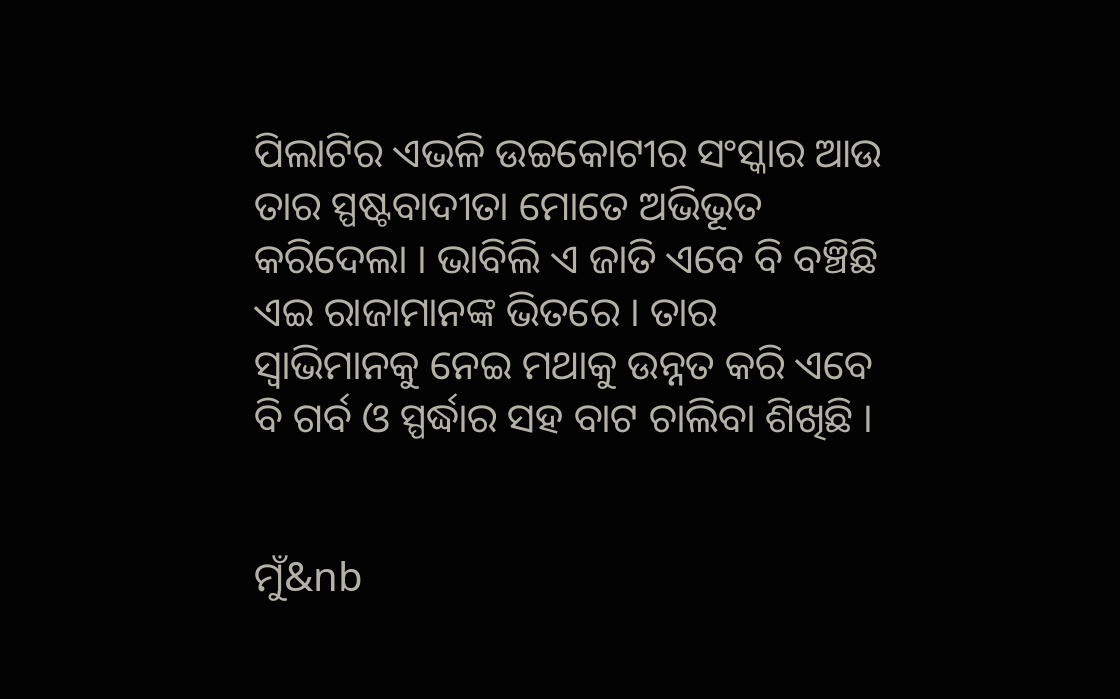ପିଲାଟିର ଏଭଳି ଉଚ୍ଚକୋଟୀର ସଂସ୍କାର ଆଉ ତାର ସ୍ପଷ୍ଟବାଦୀତା ମୋତେ ଅଭିଭୂତ କରିଦେଲା । ଭାବିଲି ଏ ଜାତି ଏବେ ବି ବଞ୍ଚିଛି ଏଇ ରାଜାମାନଙ୍କ ଭିତରେ । ତାର ସ୍ୱାଭିମାନକୁ ନେଇ ମଥାକୁ ଉନ୍ନତ କରି ଏବେ ବି ଗର୍ବ ଓ ସ୍ପର୍ଦ୍ଧାର ସହ ବାଟ ଚାଲିବା ଶିଖିଛି ।


ମୁଁ&nb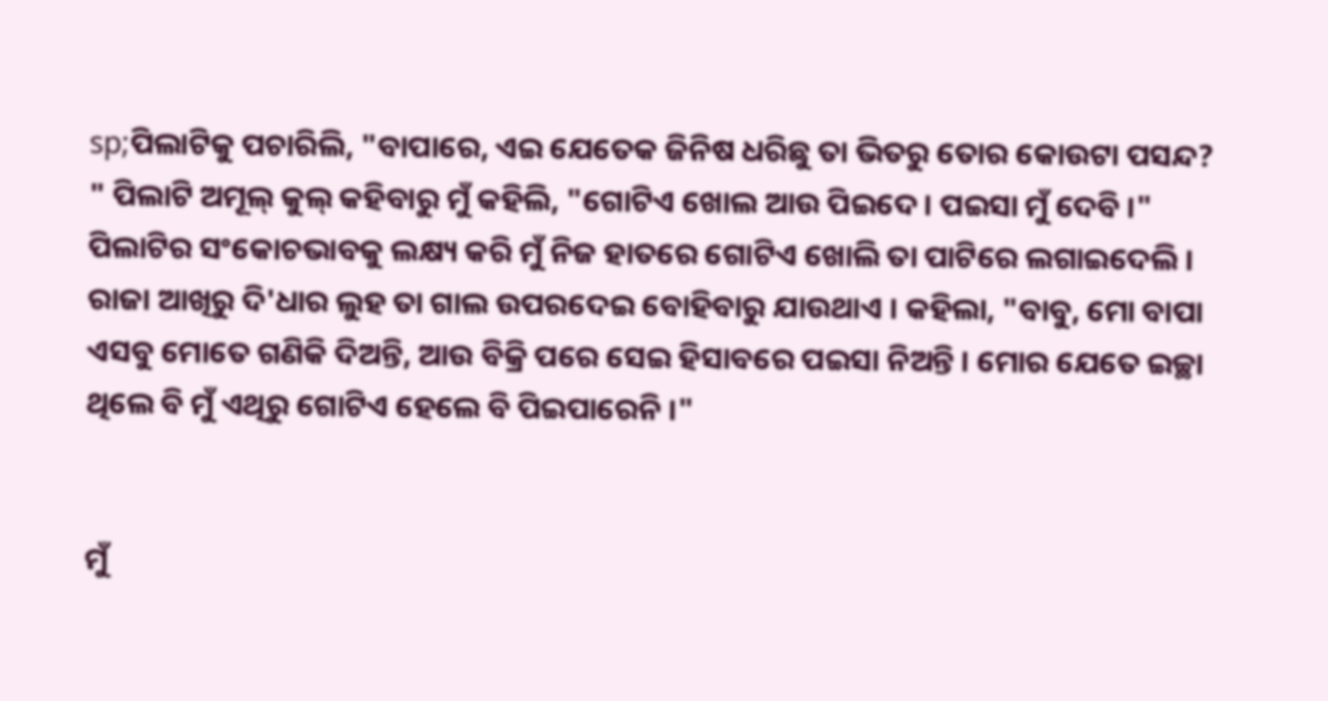sp;ପିଲାଟିକୁ ପଚାରିଲି, "ବାପାରେ, ଏଇ ଯେତେକ ଜିନିଷ ଧରିଛୁ ତା ଭିତରୁ ତୋର କୋଉଟା ପସନ୍ଦ? " ପିଲାଟି ଅମୂଲ୍ କୁଲ୍ କହିବାରୁ ମୁଁ କହିଲି, "ଗୋଟିଏ ଖୋଲ ଆଉ ପିଇଦେ। ପଇସା ମୁଁ ଦେବି ।" ପିଲାଟିର ସଂକୋଚଭାବକୁ ଲକ୍ଷ୍ୟ କରି ମୁଁ ନିଜ ହାତରେ ଗୋଟିଏ ଖୋଲି ତା ପାଟିରେ ଲଗାଇଦେଲି । ରାଜା ଆଖିରୁ ଦି'ଧାର ଲୁହ ତା ଗାଲ ଉପରଦେଇ ବୋହିବାରୁ ଯାଉଥାଏ । କହିଲା, "ବାବୁ, ମୋ ବାପା ଏସବୁ ମୋତେ ଗଣିକି ଦିଅନ୍ତି, ଆଉ ବିକ୍ରି ପରେ ସେଇ ହିସାବରେ ପଇସା ନିଅନ୍ତି । ମୋର ଯେତେ ଇଚ୍ଛା ଥିଲେ ବି ମୁଁ ଏଥିରୁ ଗୋଟିଏ ହେଲେ ବି ପିଇପାରେନି ।"


ମୁଁ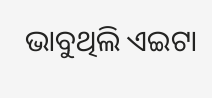ଭାବୁଥିଲି ଏଇଟା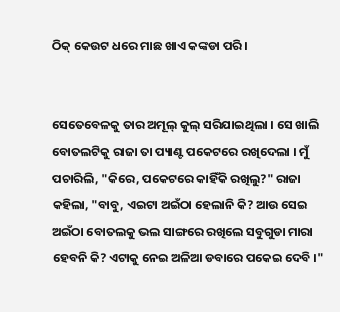ଠିକ୍ କେଉଟ ଧରେ ମାଛ ଖାଏ କଙ୍କଡା ପରି ।


ସେତେବେଳକୁ ତାର ଅମୂଲ୍ କୁଲ୍ ସରିଯାଇଥିଲା । ସେ ଖାଲି ବୋତଲଟିକୁ ରାଜା ତା ପ୍ୟାଣ୍ଟ ପକେଟରେ ରଖିଦେଲା । ମୁଁ ପଚାରିଲି, "କିରେ, ପକେଟରେ କାହିଁକି ରଖିଲୁ?" ରାଜା କହିଲା, "ବାବୁ, ଏଇଟା ଅଇଁଠା ହେଲାନି କି? ଆଉ ସେଇ ଅଇଁଠା ବୋତଲକୁ ଭଲ ସାଙ୍ଗରେ ରଖିଲେ ସବୁଗୁଡା ମାରା ହେବନି କି? ଏଟାକୁ ନେଇ ଅଳିଆ ଡବାରେ ପକେଇ ଦେବି ।"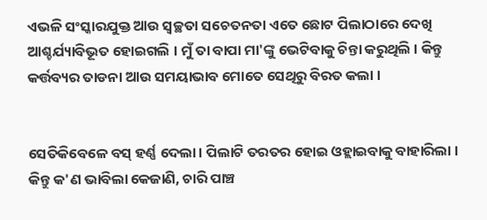ଏଭଳି ସଂସ୍କାରଯୁକ୍ତ ଆଉ ସ୍ୱଚ୍ଛତା ସଚେତନତା ଏତେ ଛୋଟ ପିଲାଠାରେ ଦେଖି ଆଶ୍ଚର୍ଯ୍ୟାବିଭୂତ ହୋଇଗଲି । ମୁଁ ତା ବାପା ମା'ଙ୍କୁ ଭେଟିବାକୁ ଚିନ୍ତା କରୁଥିଲି । କିନ୍ତୁ କର୍ତ୍ତବ୍ୟର ତାଡନା ଆଉ ସମୟାଭାବ ମୋତେ ସେଥିରୁ ବିରତ କଲା ।


ସେତିକିବେଳେ ବସ୍ ହର୍ଣ୍ଣ ଦେଲା । ପିଲାଟି ତରତର ହୋଇ ଓହ୍ଲାଇବାକୁ ବାହାରିଲା । କିନ୍ତୁ କ'ଣ ଭାବିଲା କେଜାଣି, ଚାରି ପାଞ୍ଚ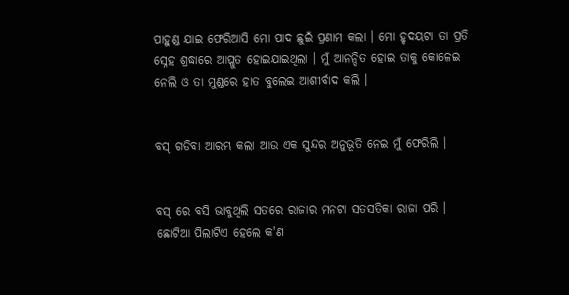ପାହୁଣ୍ଡ ଯାଇ ଫେରିଆସି ମୋ ପାଦ ଛୁଇଁ ପ୍ରଣାମ କଲା । ମୋ ହୃଦୟଟା ତା ପ୍ରତି ସ୍ନେହ ଶ୍ରଦ୍ଧାରେ ଆପ୍ଳୁତ ହୋଇଯାଇଥିଲା । ମୁଁ ଆନନ୍ଦିତ ହୋଇ ତାକୁ କୋଳେଇ ନେଲି ଓ ତା ମୁଣ୍ଡରେ ହାତ ବୁଲେଇ ଆଶୀର୍ବାଦ କଲି ।


ବସ୍ ଗଡିବା ଆରମ୍ଭ କଲା ଆଉ ଏକ ସୁନ୍ଦର ଅନୁଭୂତି ନେଇ ମୁଁ ଫେରିଲି ।


ବସ୍ ରେ ବସି ଭାବୁଥିଲି ସତରେ ରାଜାର ମନଟା ସତସତିକା ରାଜା ପରି । ଛୋଟିଆ ପିଲାଟିଏ ହେଲେ କ'ଣ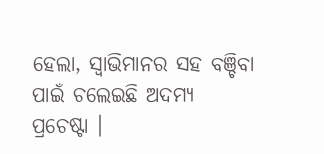ହେଲା, ସ୍ୱାଭିମାନର ସହ ବଞ୍ଚିବା ପାଇଁ ଚଲେଇଛି ଅଦମ୍ୟ ପ୍ରଚେଷ୍ଟା ।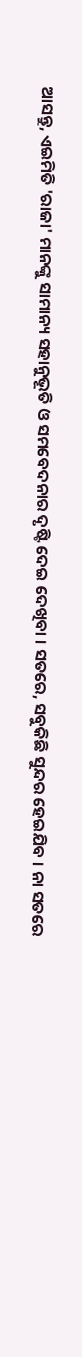ଆସନ୍ତୁ, ଏଇମିତି 'ରାଜା' ମାନଙ୍କୁ ସାମାନ୍ୟ ସହାନୁଭୂତି ଓ ସମବେଦନାର ଦୃଷ୍ଟି ଦେଇ ଦେଖିବା । ସତରେ, ସବୁକିଛି ସୁନ୍ଦର ହେଇଯିବ । ନା ସତରେ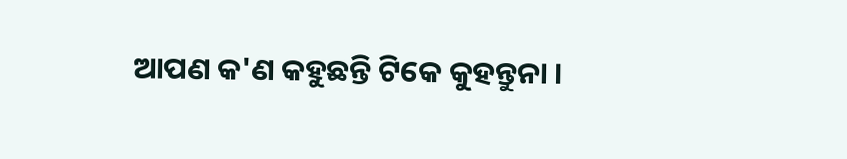ଆପଣ କ'ଣ କହୁଛନ୍ତି ଟିକେ କୁହନ୍ତୁନା ।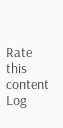Rate this content
Log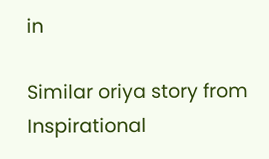in

Similar oriya story from Inspirational